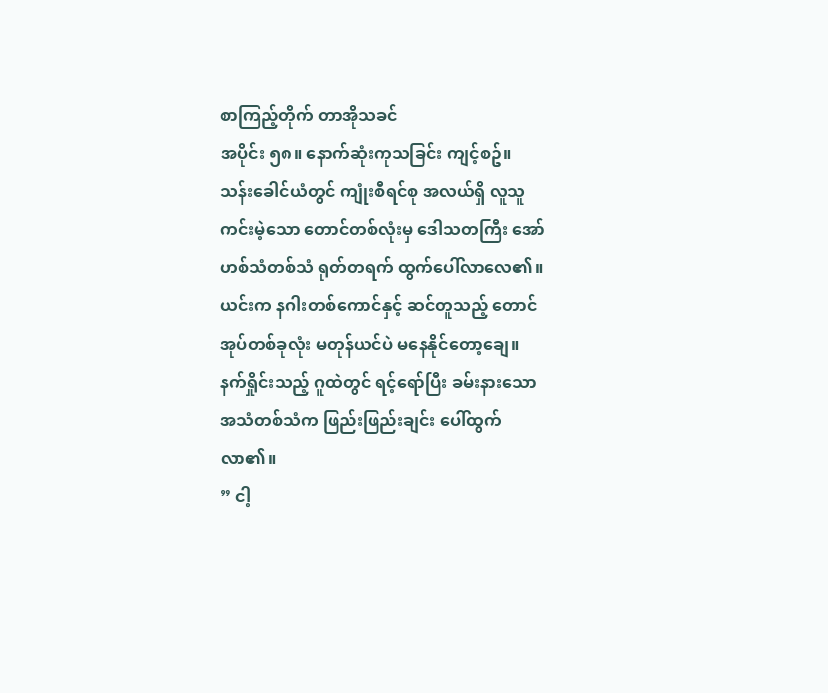စာကြည့်တိုက် တာအိုသခင်
အပိုင်း ၅၈။ နောက်ဆုံးကုသခြင်း ကျင့်စဥ်။
သန်းခေါင်ယံတွင် ကျုံးစီရင်စု အလယ်ရှိ လူသူကင်းမဲ့သော တောင်တစ်လုံးမှ ဒေါသတကြီး အော်ဟစ်သံတစ်သံ ရုတ်တရက် ထွက်ပေါ်လာလေ၏။ ယင်းက နဂါးတစ်ကောင်နှင့် ဆင်တူသည့် တောင်အုပ်တစ်ခုလုံး မတုန်ယင်ပဲ မနေနိုင်တော့ချေ။
နက်ရှိုင်းသည့် ဂူထဲတွင် ရင့်ရော်ပြီး ခမ်းနားသော အသံတစ်သံက ဖြည်းဖြည်းချင်း ပေါ်ထွက်လာ၏။
” ငါ့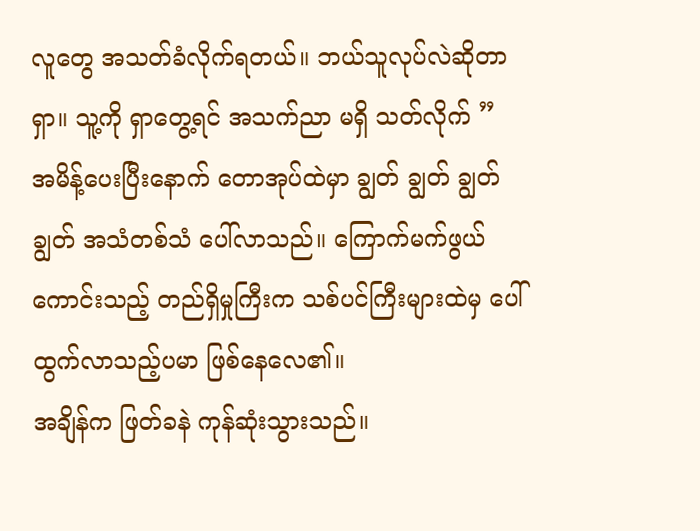လူတွေ အသတ်ခံလိုက်ရတယ်။ ဘယ်သူလုပ်လဲဆိုတာရှာ။ သူ့ကို ရှာတွေ့ရင် အသက်ညာ မရှိ သတ်လိုက် ”
အမိန့်ပေးပြီးနောက် တောအုပ်ထဲမှာ ချွတ် ချွတ် ချွတ် ချွတ် အသံတစ်သံ ပေါ်လာသည်။ ကြောက်မက်ဖွယ်ကောင်းသည့် တည်ရှိမှုကြီးက သစ်ပင်ကြီးများထဲမှ ပေါ်ထွက်လာသည့်ပမာ ဖြစ်နေလေ၏။
အချိန်က ဖြတ်ခနဲ ကုန်ဆုံးသွားသည်။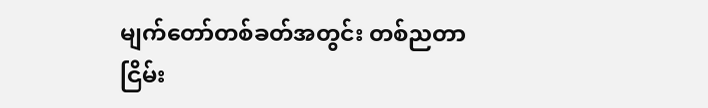မျက်တော်တစ်ခတ်အတွင်း တစ်ညတာ ငြိမ်း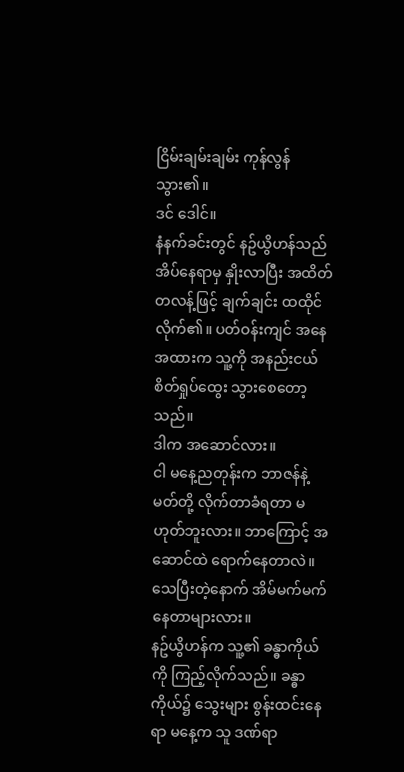ငြိမ်းချမ်းချမ်း ကုန်လွန်သွား၏။
ဒင် ဒေါင်။
နံနက်ခင်းတွင် နဥ်ယွိဟန်သည် အိပ်နေရာမှ နှိုးလာပြီး အထိတ်တလန့်ဖြင့် ချက်ချင်း ထထိုင်လိုက်၏။ ပတ်ဝန်းကျင် အနေအထားက သူ့ကို အနည်းငယ် စိတ်ရှုပ်ထွေး သွားစေတော့သည်။
ဒါက အဆောင်လား။
ငါ မနေ့ညတုန်းက ဘာဇန်နဲ့ မတ်တို့ လိုက်တာခံရတာ မဟုတ်ဘူးလား။ ဘာကြောင့် အဆောင်ထဲ ရောက်နေတာလဲ။ သေပြီးတဲ့နောက် အိမ်မက်မက်နေတာများလား။
နဥ်ယွိဟန်က သူ့၏ ခန္ဓာကိုယ်ကို ကြည့်လိုက်သည်။ ခန္ဓာကိုယ်၌ သွေးများ စွန်းထင်းနေရာ မနေ့က သူ ဒဏ်ရာ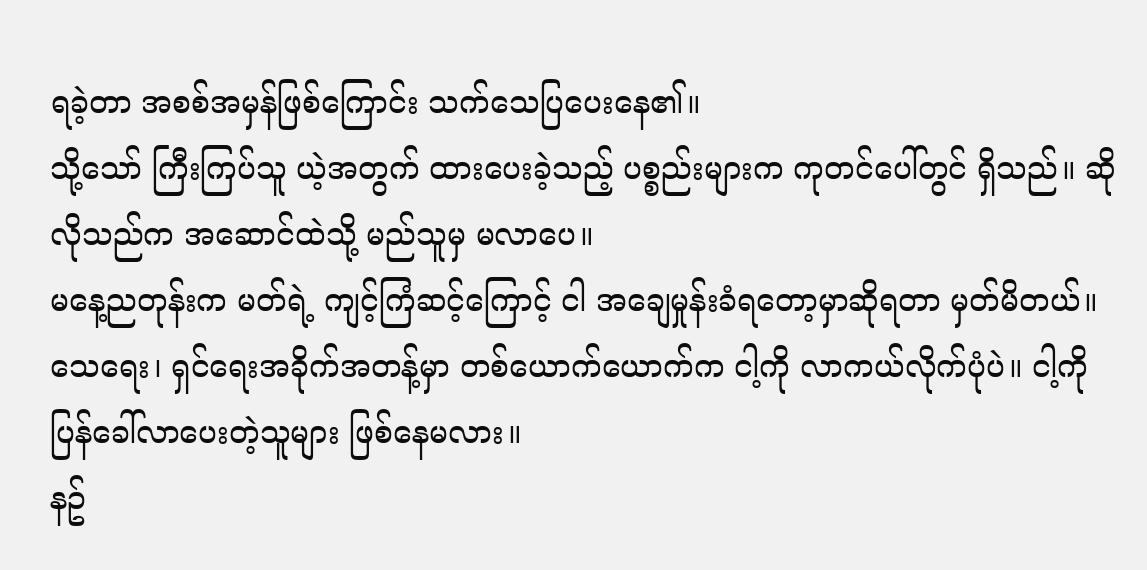ရခဲ့တာ အစစ်အမှန်ဖြစ်ကြောင်း သက်သေပြပေးနေ၏။
သို့သော် ကြီးကြပ်သူ ယဲ့အတွက် ထားပေးခဲ့သည့် ပစ္စည်းများက ကုတင်ပေါ်တွင် ရှိသည်။ ဆိုလိုသည်က အဆောင်ထဲသို့ မည်သူမှ မလာပေ။
မနေ့ညတုန်းက မတ်ရဲ့ ကျင့်ကြံဆင့်ကြောင့် ငါ အချေမှုန်းခံရတော့မှာဆိုရတာ မှတ်မိတယ်။ သေရေး၊ ရှင်ရေးအခိုက်အတန့်မှာ တစ်ယောက်ယောက်က ငါ့ကို လာကယ်လိုက်ပုံပဲ။ ငါ့ကို ပြန်ခေါ်လာပေးတဲ့သူများ ဖြစ်နေမလား။
နဥ်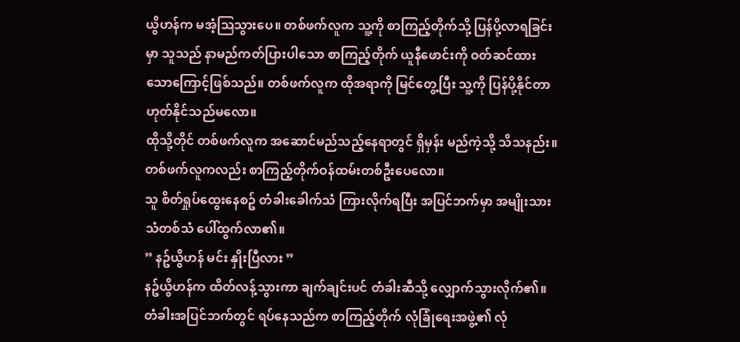ယွိဟန်က မအံ့သြသွားပေ။ တစ်ဖက်လူက သူ့ကို စာကြည့်တိုက်သို့ ပြန်ပို့လာရခြင်းမှာ သူသည် နာမည်ကတ်ပြားပါသော စာကြည့်တိုက် ယူနီဖောင်းကို ဝတ်ဆင်ထားသောကြောင့်ဖြစ်သည်။ တစ်ဖက်လူက ထိုအရာကို မြင်တွေ့ပြီး သူ့ကို ပြန်ပို့နိုင်တာ ဟုတ်နိုင်သည်မလော။
ထိုသို့တိုင် တစ်ဖက်လူက အဆောင်မည်သည့်နေရာတွင် ရှိမှန်း မည်ကဲ့သို့ သိသနည်း။
တစ်ဖက်လူကလည်း စာကြည့်တိုက်ဝန်ထမ်းတစ်ဦးပေလော။
သူ စိတ်ရှုပ်ထွေးနေစဥ် တံခါးခေါက်သံ ကြားလိုက်ရပြီး အပြင်ဘက်မှာ အမျိုးသားသံတစ်သံ ပေါ်ထွက်လာ၏။
” နဥ်ယွိဟန် မင်း နှိုးပြီလား ”
နဥ်ယွိဟန်က ထိတ်လန့်သွားကာ ချက်ချင်းပင် တံခါးဆီသို့ လျှောက်သွားလိုက်၏။ တံခါးအပြင်ဘက်တွင် ရပ်နေသည်က စာကြည့်တိုက် လုံခြုံရေးအဖွဲ့၏ လုံ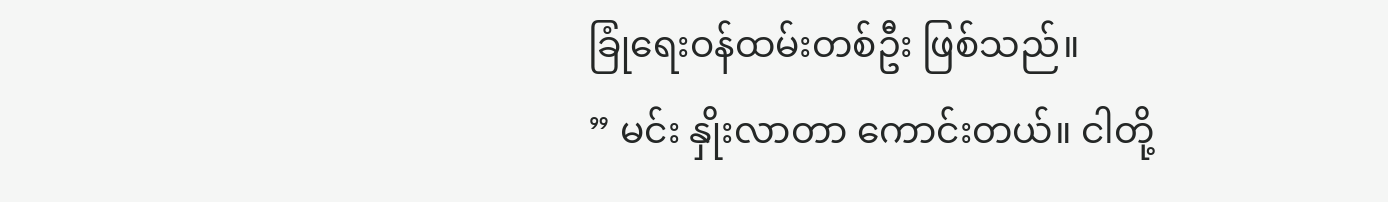ခြုံရေးဝန်ထမ်းတစ်ဦး ဖြစ်သည်။
” မင်း နှိုးလာတာ ကောင်းတယ်။ ငါတို့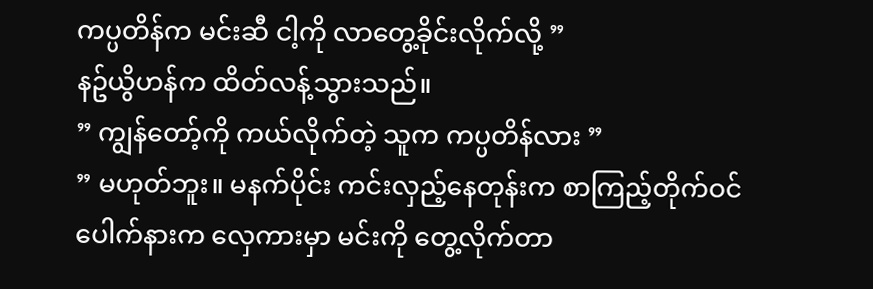ကပ္ပတိန်က မင်းဆီ ငါ့ကို လာတွေ့ခိုင်းလိုက်လို့ ”
နဥ်ယွိဟန်က ထိတ်လန့်သွားသည်။
” ကျွန်တော့်ကို ကယ်လိုက်တဲ့ သူက ကပ္ပတိန်လား ”
” မဟုတ်ဘူး။ မနက်ပိုင်း ကင်းလှည့်နေတုန်းက စာကြည့်တိုက်ဝင်ပေါက်နားက လှေကားမှာ မင်းကို တွေ့လိုက်တာ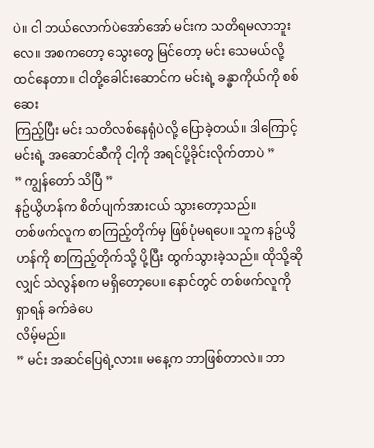ပဲ။ ငါ ဘယ်လောက်ပဲအော်အော် မင်းက သတိရမလာဘူးလေ။ အစကတော့ သွေးတွေ မြင်တော့ မင်း သေမယ်လို့ ထင်နေတာ။ ငါတို့ခေါင်းဆောင်က မင်းရဲ့ ခန္ဓာကိုယ်ကို စစ်ဆေး
ကြည့်ပြီး မင်း သတိလစ်နေရုံပဲလို့ ပြောခဲ့တယ်။ ဒါကြောင့် မင်းရဲ့ အဆောင်ဆီကို ငါ့ကို အရင်ပို့ခိုင်းလိုက်တာပဲ ”
” ကျွန်တော် သိပြီ ”
နဥ်ယွိဟန်က စိတ်ပျက်အားငယ် သွားတော့သည်။
တစ်ဖက်လူက စာကြည့်တိုက်မှ ဖြစ်ပုံမရပေ။ သူက နဥ်ယွိဟန်ကို စာကြည့်တိုက်သို့ ပို့ပြီး ထွက်သွားခဲ့သည်။ ထိုသို့ဆိုလျှင် သဲလွန်စက မရှိတော့ပေ။ နောင်တွင် တစ်ဖက်လူကို ရှာရန် ခက်ခဲပေ
လိမ့်မည်။
” မင်း အဆင်ပြေရဲ့လား။ မနေ့က ဘာဖြစ်တာလဲ။ ဘာ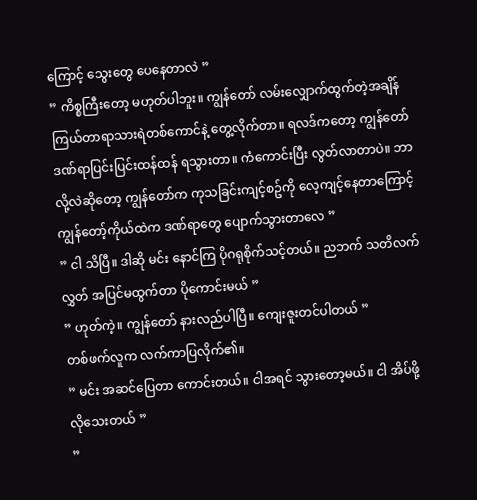ကြောင့် သွေးတွေ ပေနေတာလဲ ”
” ကိစ္စကြီးတော့ မဟုတ်ပါဘူး။ ကျွန်တော် လမ်းလျှောက်ထွက်တဲ့အချိန် ကြယ်တာရာသားရဲတစ်ကောင်နဲ့ တွေ့လိုက်တာ။ ရလဒ်ကတော့ ကျွန်တော် ဒဏ်ရာပြင်းပြင်းထန်ထန် ရသွားတာ။ ကံကောင်းပြီး လွတ်လာတာပဲ။ ဘာလို့လဲဆိုတော့ ကျွန်တော်က ကုသခြင်းကျင့်စဥ်ကို လေ့ကျင့်နေတာကြောင့် ကျွန်တော့်ကိုယ်ထဲက ဒဏ်ရာတွေ ပျောက်သွားတာလေ ”
” ငါ သိပြီ။ ဒါဆို မင်း နောင်ကြ ပိုဂရုစိုက်သင့်တယ်။ ညဘက် သတိလက်လွှတ် အပြင်မထွက်တာ ပိုကောင်းမယ် ”
” ဟုတ်ကဲ့။ ကျွန်တော် နားလည်ပါပြီ။ ကျေးဇူးတင်ပါတယ် ”
တစ်ဖက်လူက လက်ကာပြလိုက်၏။
” မင်း အဆင်ပြေတာ ကောင်းတယ်။ ငါအရင် သွားတော့မယ်။ ငါ အိပ်ဖို့ လိုသေးတယ် ”
”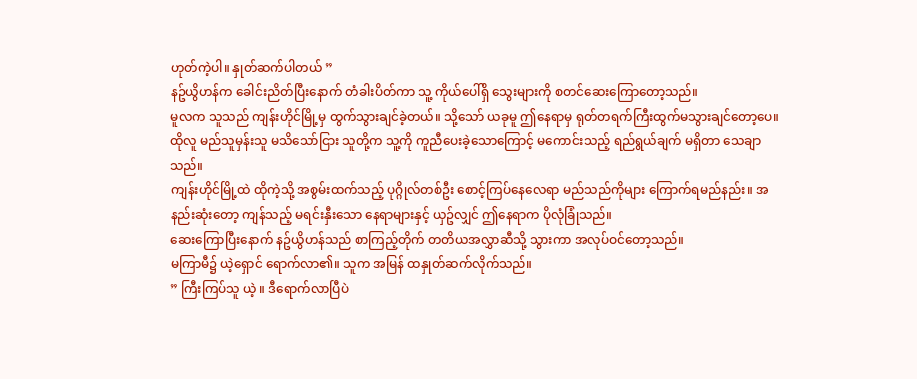ဟုတ်ကဲ့ပါ။ နှုတ်ဆက်ပါတယ် ”
နဥ်ယွိဟန်က ခေါင်းညိတ်ပြီးနောက် တံခါးပိတ်ကာ သူ့ ကိုယ်ပေါ်ရှိ သွေးများကို စတင်ဆေးကြောတော့သည်။
မူလက သူသည် ကျန်းဟိုင်မြို့မှ ထွက်သွားချင်ခဲ့တယ်။ သို့သော် ယခုမူ ဤနေရာမှ ရုတ်တရက်ကြီးထွက်မသွားချင်တော့ပေ။
ထိုလူ မည်သူမှန်းသူ မသိသော်ငြား သူတို့က သူ့ကို ကူညီပေးခဲ့သောကြောင့် မကောင်းသည့် ရည်ရွယ်ချက် မရှိတာ သေချာသည်။
ကျန်းဟိုင်မြို့ထဲ ထိုကဲ့သို့ အစွမ်းထက်သည့် ပုဂ္ဂိုလ်တစ်ဦး စောင့်ကြပ်နေလေရာ မည်သည်ကိုများ ကြောက်ရမည်နည်း။ အနည်းဆုံးတော့ ကျန်သည့် မရင်းနှီးသော နေရာများနှင့် ယှဥ်လျှင် ဤနေရာက ပိုလုံခြုံသည်။
ဆေးကြောပြီးနောက် နဥ်ယွိဟန်သည် စာကြည့်တိုက် တတိယအလွှာဆီသို့ သွားကာ အလုပ်ဝင်တော့သည်။
မကြာမီ၌ ယဲ့ရှောင် ရောက်လာ၏။ သူက အမြန် ထနှုတ်ဆက်လိုက်သည်။
” ကြီးကြပ်သူ ယဲ့ ။ ဒီရောက်လာပြီပဲ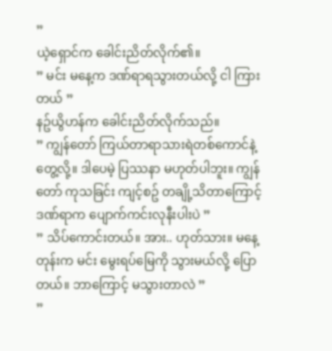”
ယဲ့ရှောင်က ခေါင်းညိတ်လိုက်၏။
” မင်း မနေ့က ဒဏ်ရာရသွားတယ်လို့ ငါ ကြားတယ် ”
နဥ်ယွိဟန်က ခေါင်းညိတ်လိုက်သည်။
” ကျွန်တော် ကြယ်တာရာသားရဲတစ်ကောင်နဲ့ တွေ့လို့။ ဒါပေမဲ့ ပြဿနာ မဟုတ်ပါဘူး။ ကျွန်တော် ကုသခြင်း ကျင့်စဥ် တချို့သိတာကြောင့် ဒဏ်ရာက ပျောက်ကင်းလုနီးပါးပဲ ”
” သိပ်ကောင်းတယ်။ အား.. ဟုတ်သား။ မနေ့တုန်းက မင်း မွေးရပ်မြေကို သွားမယ်လို့ ပြောတယ်။ ဘာကြောင့် မသွားတာလဲ ”
”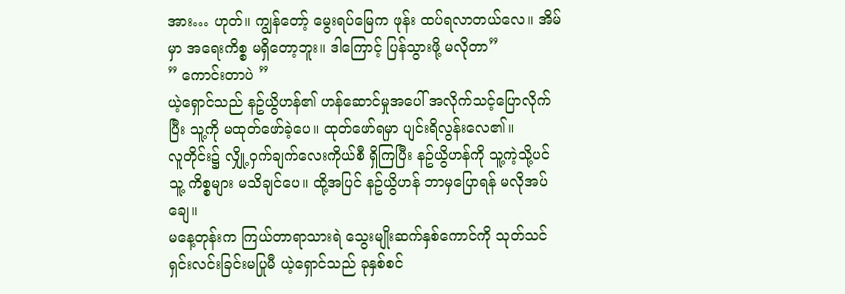အား… ဟုတ်။ ကျွန်တော့် မွေးရပ်မြေက ဖုန်း ထပ်ရလာတယ်လေ။ အိမ်မှာ အရေးကိစ္စ မရှိတော့ဘူး။ ဒါကြောင့် ပြန်သွားဖို့ မလိုတာ”
” ကောင်းတာပဲ ”
ယဲ့ရှောင်သည် နဥ်ယွိဟန်၏ ဟန်ဆောင်မှုအပေါ် အလိုက်သင့်ပြောလိုက်ပြီး သူ့ကို မထုတ်ဖော်ခဲ့ပေ။ ထုတ်ဖော်ရမှာ ပျင်းရိလွန်းလေ၏။
လူတိုင်း၌ လျှို့ဝှက်ချက်လေးကိုယ်စီ ရှိကြပြီး နဥ်ယွိဟန်ကို သူ့ကဲ့သို့ပင် သူ့ ကိစ္စများ မသိချင်ပေ။ ထို့အပြင် နဥ်ယွိဟန် ဘာမှပြောရန် မလိုအပ်ချေ။
မနေ့တုန်းက ကြယ်တာရာသားရဲ သွေးမျိုးဆက်နှစ်ကောင်ကို သုတ်သင်ရှင်းလင်းခြင်းမပြုမီ ယဲ့ရှောင်သည် ခုနှစ်စင်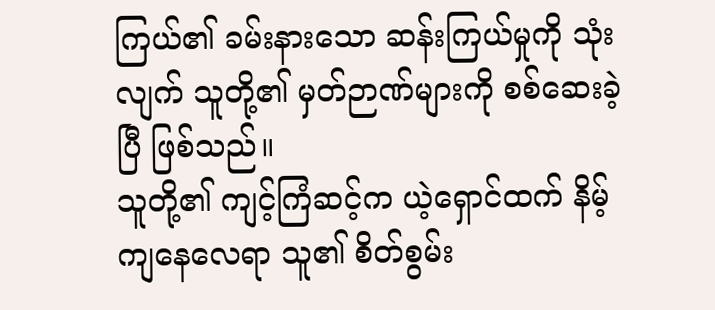ကြယ်၏ ခမ်းနားသော ဆန်းကြယ်မှုကို သုံးလျက် သူတို့၏ မှတ်ဉာဏ်များကို စစ်ဆေးခဲ့ပြီ ဖြစ်သည်။
သူတို့၏ ကျင့်ကြံဆင့်က ယဲ့ရှောင်ထက် နိမ့်ကျနေလေရာ သူ၏ စိတ်စွမ်း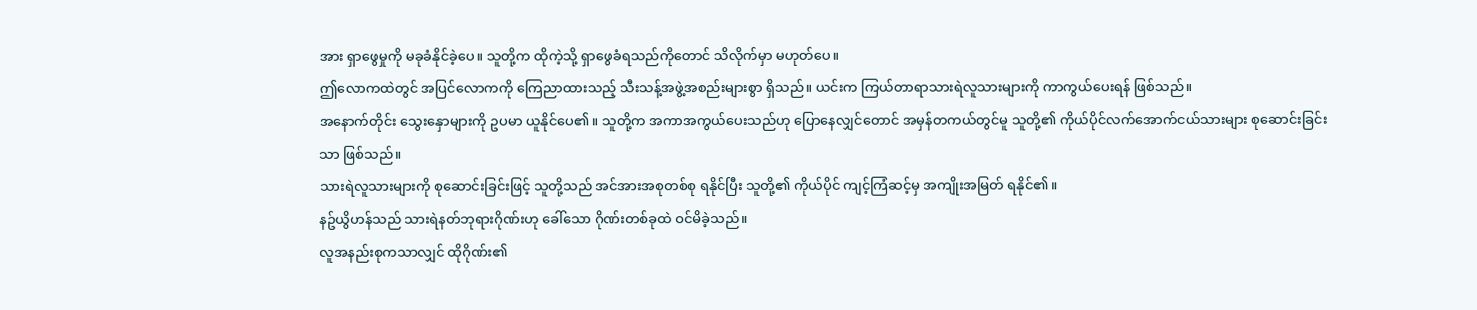အား ရှာဖွေမှုကို မခုခံနိုင်ခဲ့ပေ။ သူတို့က ထိုကဲ့သို့ ရှာဖွေခံရသည်ကိုတောင် သိလိုက်မှာ မဟုတ်ပေ။
ဤလောကထဲတွင် အပြင်လောကကို ကြေညာထားသည့် သီးသန့်အဖွဲ့အစည်းများစွာ ရှိသည်။ ယင်းက ကြယ်တာရာသားရဲလူသားများကို ကာကွယ်ပေးရန် ဖြစ်သည်။
အနောက်တိုင်း သွေးနှောများကို ဥပမာ ယူနိုင်ပေ၏။ သူတို့က အကာအကွယ်ပေးသည်ဟု ပြောနေလျှင်တောင် အမှန်တကယ်တွင်မူ သူတို့၏ ကိုယ်ပိုင်လက်အောက်ငယ်သားများ စုဆောင်းခြင်းသာ ဖြစ်သည်။
သားရဲလူသားများကို စုဆောင်းခြင်းဖြင့် သူတို့သည် အင်အားအစုတစ်စု ရနိုင်ပြီး သူတို့၏ ကိုယ်ပိုင် ကျင့်ကြံဆင့်မှ အကျိုးအမြတ် ရနိုင်၏။
နဥ်ယွိဟန်သည် သားရဲနတ်ဘုရားဂိုဏ်းဟု ခေါ်သော ဂိုဏ်းတစ်ခုထဲ ဝင်မိခဲ့သည်။
လူအနည်းစုကသာလျှင် ထိုဂိုဏ်း၏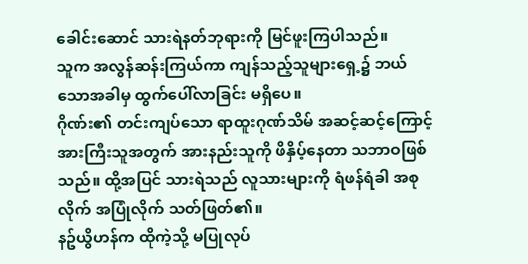ခေါင်းဆောင် သားရဲနတ်ဘုရားကို မြင်ဖူးကြပါသည်။
သူက အလွန်ဆန်းကြယ်ကာ ကျန်သည့်သူများရှေ့၌ ဘယ်သောအခါမှ ထွက်ပေါ်လာခြင်း မရှိပေ။
ဂိုဏ်း၏ တင်းကျပ်သော ရာထူးဂုဏ်သိမ် အဆင့်ဆင့်ကြောင့် အားကြီးသူအတွက် အားနည်းသူကို ဖိနှိပ့်နေတာ သဘာဝဖြစ်သည်။ ထို့အပြင် သားရဲသည် လူသားများကို ရံဖန်ရံခါ အစုလိုက် အပြုံလိုက် သတ်ဖြတ်၏။
နဥ်ယွိဟန်က ထိုကဲ့သို့ မပြုလုပ်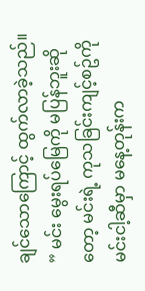ချင်သောကြောင့် ထွက်လာခဲ့သည်။
” မင်း မွေးရပ်မြေကို မပြန်ဘူးဆိုတော့ မင်းရဲ့ ကုသခြင်းကျင့်စဥ်ကို မင်းငါ့ဆီမှာ မနေ့တုန်းက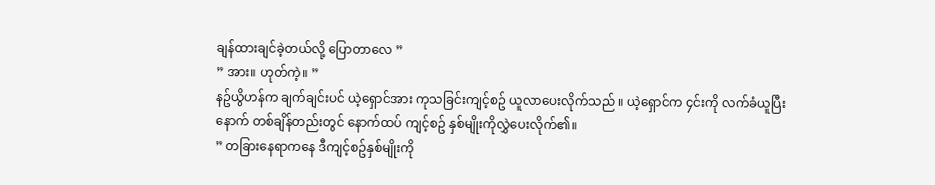ချန်ထားချင်ခဲ့တယ်လို့ ပြောတာလေ ”
” အား။ ဟုတ်ကဲ့။ ”
နဥ်ယွိဟန်က ချက်ချင်းပင် ယဲ့ရှောင်အား ကုသခြင်းကျင့်စဥ် ယူလာပေးလိုက်သည် ။ ယဲ့ရှောင်က ၄င်းကို လက်ခံယူပြီးနောက် တစ်ချိန်တည်းတွင် နောက်ထပ် ကျင့်စဥ် နှစ်မျိုးကိုလွှဲပေးလိုက်၏။
” တခြားနေရာကနေ ဒီကျင့်စဥ်နှစ်မျိုးကို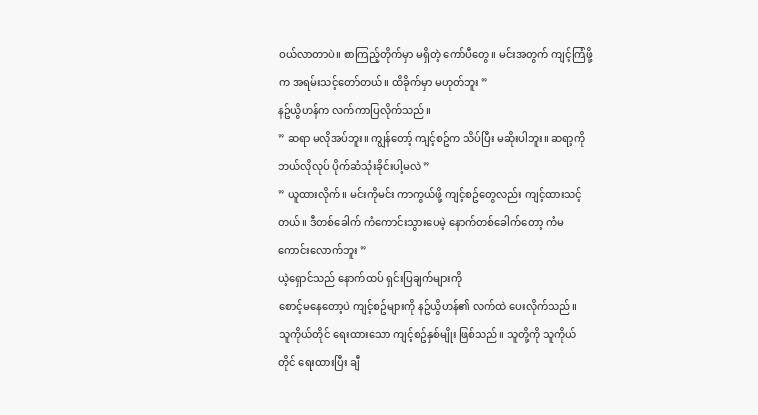ဝယ်လာတာပဲ။ စာကြည့်တိုက်မှာ မရှိတဲ့ ကော်ပီတွေ။ မင်းအတွက် ကျင့်ကြံဖို့က အရမ်းသင့်တော်တယ်။ ထိခိုက်မှာ မဟုတ်ဘူး ”
နဥ်ယွိဟန်က လက်ကာပြလိုက်သည်။
” ဆရာ မလိုအပ်ဘူး။ ကျွန်တော့် ကျင့်စဥ်က သိပ်ပြီး မဆိုးပါဘူး။ ဆရာ့ကို ဘယ်လိုလုပ် ပိုက်ဆံသုံးခိုင်းပါ့မလဲ ”
” ယူထားလိုက်။ မင်းကိုမင်း ကာကွယ်ဖို့ ကျင့်စဥ်တွေလည်း ကျင့်ထားသင့်တယ်။ ဒီတစ်ခေါက် ကံကောင်းသွားပေမဲ့ နောက်တစ်ခေါက်တော့ ကံမကောင်းလောက်ဘူး ”
ယဲ့ရှောင်သည် နောက်ထပ် ရှင်းပြချက်များကို
စောင့်မနေတော့ပဲ ကျင့်စဥ်များကို နဥ်ယွိဟန်၏ လက်ထဲ ပေးလိုက်သည်။
သူကိုယ်တိုင် ရေးထားသော ကျင့်စဥ်နှစ်မျိုး ဖြစ်သည်။ သူတို့ကို သူကိုယ်တိုင် ရေးထားပြီး ချီ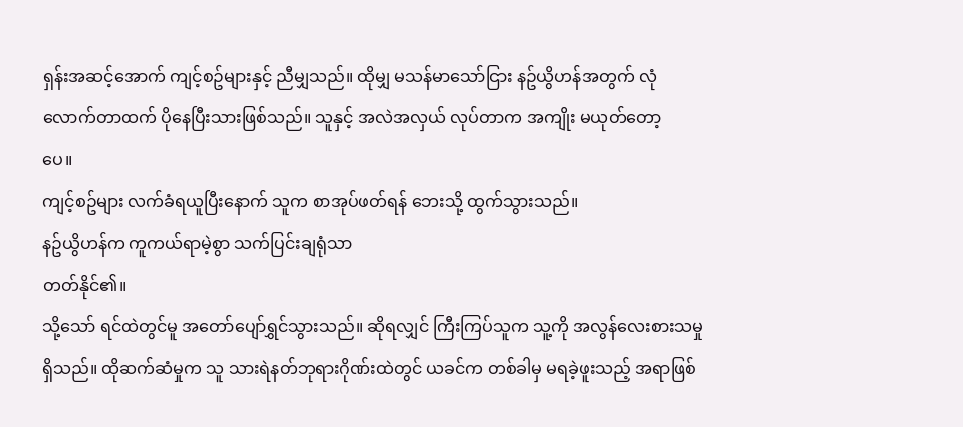ရှန်းအဆင့်အောက် ကျင့်စဥ်များနှင့် ညီမျှသည်။ ထိုမျှ မသန်မာသော်ငြား နဥ်ယွိဟန်အတွက် လုံလောက်တာထက် ပိုနေပြီးသားဖြစ်သည်။ သူနှင့် အလဲအလှယ် လုပ်တာက အကျိုး မယုတ်တော့
ပေ။
ကျင့်စဥ်များ လက်ခံရယူပြီးနောက် သူက စာအုပ်ဖတ်ရန် ဘေးသို့ ထွက်သွားသည်။
နဥ်ယွိဟန်က ကူကယ်ရာမဲ့စွာ သက်ပြင်းချရုံသာ
တတ်နိုင်၏။
သို့သော် ရင်ထဲတွင်မူ အတော်ပျော်ရွှင်သွားသည်။ ဆိုရလျှင် ကြီးကြပ်သူက သူ့ကို အလွန်လေးစားသမှု ရှိသည်။ ထိုဆက်ဆံမှုက သူ သားရဲနတ်ဘုရားဂိုဏ်းထဲတွင် ယခင်က တစ်ခါမှ မရခဲ့ဖူးသည့် အရာဖြစ်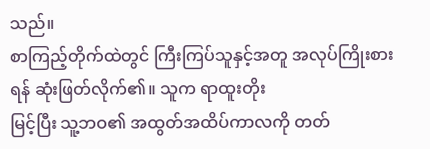သည်။
စာကြည့်တိုက်ထဲတွင် ကြီးကြပ်သူနှင့်အတူ အလုပ်ကြိုးစားရန် ဆုံးဖြတ်လိုက်၏။ သူက ရာထူးတိုး
မြင့်ပြီး သူ့ဘဝ၏ အထွတ်အထိပ်ကာလကို တတ်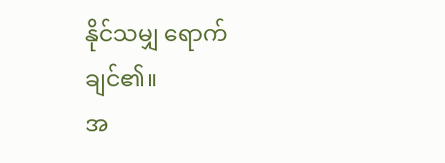နိုင်သမျှ ရောက်ချင်၏။
အ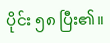ပိုင်း ၅၈ ပြီး၏။